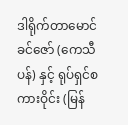ဒါရိုက်တာမောင်ခင်ဇော် (ကေသီပန်) နှင့် ရုပ်ရှင်စကားဝိုင်း (မြန်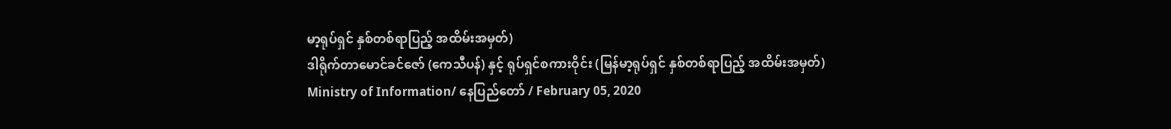မာ့ရုပ်ရှင် နှစ်တစ်ရာပြည့် အထိမ်းအမှတ်)
ဒါရိုက်တာမောင်ခင်ဇော် (ကေသီပန်) နှင့် ရုပ်ရှင်စကားဝိုင်း (မြန်မာ့ရုပ်ရှင် နှစ်တစ်ရာပြည့် အထိမ်းအမှတ်)
Ministry of Information/ နေပြည်တော် / February 05, 2020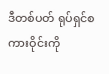ဒီတစ်ပတ် ရုပ်ရှင်စကားဝိုင်းကို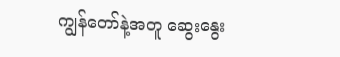ကျွန်တော်နဲ့အတူ ဆွေးနွေး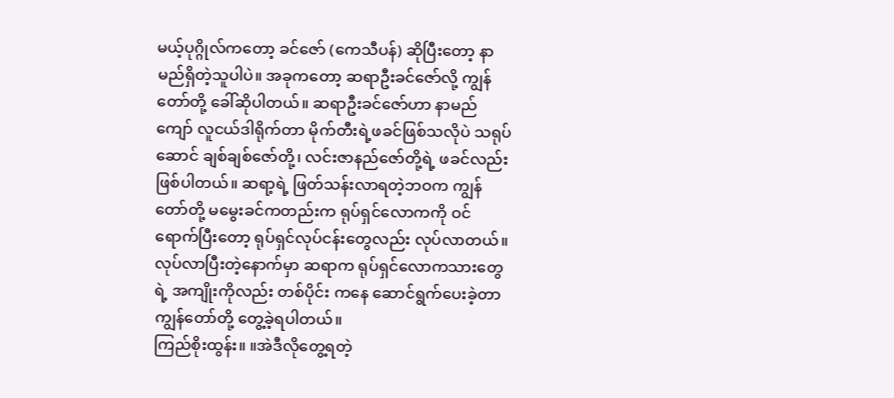မယ့်ပုဂ္ဂိုလ်ကတော့ ခင်ဇော် (ကေသီပန်) ဆိုပြီးတော့ နာမည်ရှိတဲ့သူပါပဲ။ အခုကတော့ ဆရာဦးခင်ဇော်လို့ ကျွန်တော်တို့ ခေါ်ဆိုပါတယ်။ ဆရာဦးခင်ဇော်ဟာ နာမည်ကျော် လူငယ်ဒါရိုက်တာ မိုက်တီးရဲ့ဖခင်ဖြစ်သလိုပဲ သရုပ်ဆောင် ချစ်ချစ်ဇော်တို့၊ လင်းဇာနည်ဇော်တို့ရဲ့ ဖခင်လည်း ဖြစ်ပါတယ်။ ဆရာ့ရဲ့ ဖြတ်သန်းလာရတဲ့ဘဝက ကျွန်တော်တို့ မမွေးခင်ကတည်းက ရုပ်ရှင်လောကကို ဝင်ရောက်ပြီးတော့ ရုပ်ရှင်လုပ်ငန်းတွေလည်း လုပ်လာတယ်။ လုပ်လာပြီးတဲ့နောက်မှာ ဆရာက ရုပ်ရှင်လောကသားတွေရဲ့ အကျိုးကိုလည်း တစ်ပိုင်း ကနေ ဆောင်ရွက်ပေးခဲ့တာ ကျွန်တော်တို့ တွေ့ခဲ့ရပါတယ်။
ကြည်စိုးထွန်း။ ။အဲဒီလိုတွေ့ရတဲ့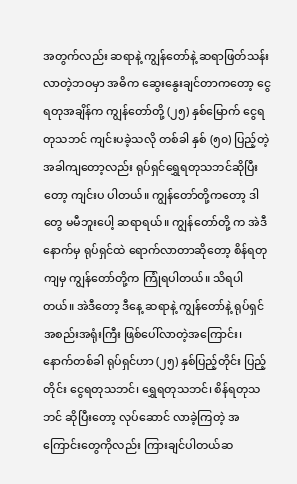အတွက်လည်း ဆရာနဲ့ ကျွန်တော်နဲ့ ဆရာဖြတ်သန်းလာတဲ့ဘဝမှာ အဓိက ဆွေးနွေးချင်တာကတော့ ငွေရတုအချိန်က ကျွန်တော်တို့ (၂၅) နှစ်မြောက် ငွေရတုသဘင် ကျင်းပခဲ့သလို တစ်ခါ နှစ် (၅၀) ပြည့်တဲ့အခါကျတော့လည်း ရုပ်ရှင်ရွှေရတုသဘင်ဆိုပြီးတော့ ကျင်းပ ပါတယ်။ ကျွန်တော်တို့ကတော့ ဒါတွေ မမီဘူးပေါ့ ဆရာရယ်။ ကျွန်တော်တို့ က အဲဒီနောက်မှ ရုပ်ရှင်ထဲ ရောက်လာတာဆိုတော့ စိန်ရတုကျမှ ကျွန်တော်တို့က ကြုံရပါတယ်။ သိရပါတယ်။ အဲဒီတော့ ဒီနေ့ ဆရာနဲ့ ကျွန်တော်နဲ့ ရုပ်ရှင်အစည်းအရုံးကြီး ဖြစ်ပေါ်လာတဲ့အကြောင်း၊ နောက်တစ်ခါ ရုပ်ရှင်ဟာ (၂၅) နှစ်ပြည့်တိုင်း ပြည့်တိုင်း ငွေရတုသဘင်၊ ရွှေရတုသဘင်၊ စိန်ရတုသဘင် ဆိုပြီးတော့ လုပ်ဆောင် လာခဲ့ကြတဲ့ အကြောင်းတွေကိုလည်း ကြားချင်ပါတယ်ဆ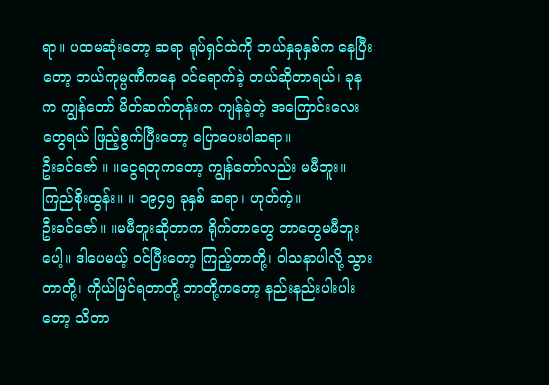ရာ။ ပထမဆုံးတော့ ဆရာ ရုပ်ရှင်ထဲကို ဘယ်နှခုနှစ်က နေပြီးတော့ ဘယ်ကုမ္ပဏီကနေ ဝင်ရောက်ခဲ့ တယ်ဆိုတာရယ်၊ ခုနက ကျွန်တော် မိတ်ဆက်တုန်းက ကျန်ခဲ့တဲ့ အကြောင်းလေးတွေရယ် ဖြည့်စွက်ပြီးတော့ ပြောပေးပါဆရာ။
ဦးခင်ဇော် ။ ။ငွေရတုကတော့ ကျွန်တော်လည်း မမီဘူး။
ကြည်စိုးထွန်း။ ။ ၁၉၄၅ ခုနှစ် ဆရာ၊ ဟုတ်ကဲ့။
ဦးခင်ဇော်။ ။မမီဘူးဆိုတာက ရိုက်တာတွေ ဘာတွေမမီဘူးပေါ့။ ဒါပေမယ့် ဝင်ပြီးတော့ ကြည့်တာတို့၊ ဝါသနာပါလို့ သွားတာတို့၊ ကိုယ်မြင်ရတာတို့ ဘာတို့ကတော့ နည်းနည်းပါးပါးတော့ သိတာ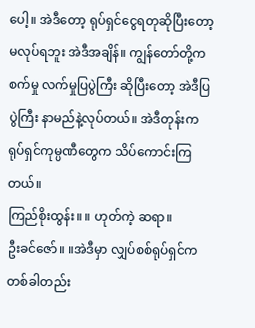ပေါ့။ အဲဒီတော့ ရုပ်ရှင်ငွေရတုဆိုပြီးတော့ မလုပ်ရဘူး အဲဒီအချိန်။ ကျွန်တော်တို့က စက်မှု လက်မှုပြပွဲကြီး ဆိုပြီးတော့ အဲဒီပြပွဲကြီး နာမည်နဲ့လုပ်တယ်။ အဲဒီတုန်းက ရုပ်ရှင်ကုမ္ပဏီတွေက သိပ်ကောင်းကြတယ်။
ကြည်စိုးထွန်း။ ။ ဟုတ်ကဲ့ ဆရာ။
ဦးခင်ဇော်။ ။အဲဒီမှာ လျှပ်စစ်ရုပ်ရှင်ကတစ်ခါတည်း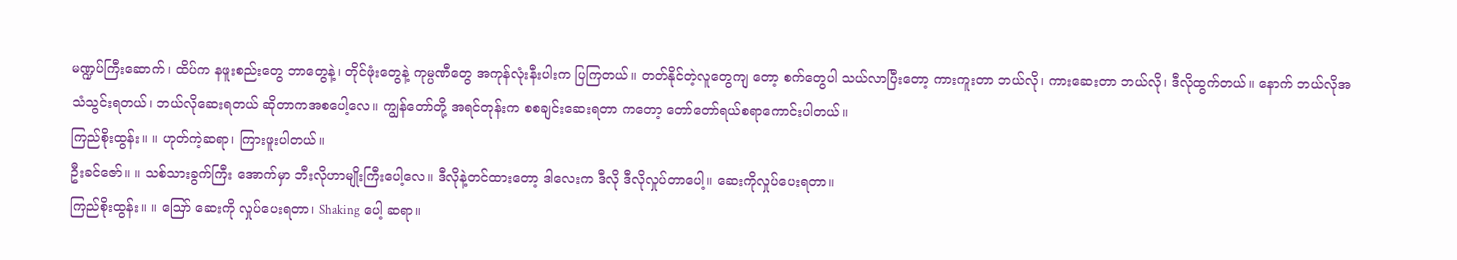မဏ္ဍပ်ကြီးဆောက်၊ ထိပ်က နဖူးစည်းတွေ ဘာတွေနဲ့၊ တိုင်ဖုံးတွေနဲ့ ကုမ္ပဏီတွေ အကုန်လုံးနီးပါးက ပြကြတယ်။ တတ်နိုင်တဲ့လူတွေကျ တော့ စက်တွေပါ သယ်လာပြီးတော့ ကားကူးတာ ဘယ်လို၊ ကားဆေးတာ ဘယ်လို၊ ဒီလိုထွက်တယ်။ နောက် ဘယ်လိုအသံသွင်းရတယ်၊ ဘယ်လိုဆေးရတယ် ဆိုတာကအစပေါ့လေ။ ကျွန်တော်တို့ အရင်တုန်းက စစချင်းဆေးရတာ ကတော့ တော်တော်ရယ်စရာကောင်းပါတယ်။
ကြည်စိုးထွန်း။ ။ ဟုတ်ကဲ့ဆရာ၊ ကြားဖူးပါတယ်။
ဦးခင်ဇော်။ ။ သစ်သားခွက်ကြီး အောက်မှာ ဘီးလိုဟာမျိုးကြီးပေါ့လေ။ ဒီလိုနဲ့တင်ထားတော့ ဒါလေးက ဒီလို ဒီလိုလှုပ်တာပေါ့။ ဆေးကိုလှုပ်ပေးရတာ။
ကြည်စိုးထွန်း။ ။ ဪ ဆေးကို လှုပ်ပေးရတာ၊ Shaking ပေါ့ ဆရာ။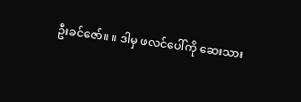ဦးခင်ဇော်။ ။ ဒါမှ ဖလင်ပေါ်ကို ဆေးသား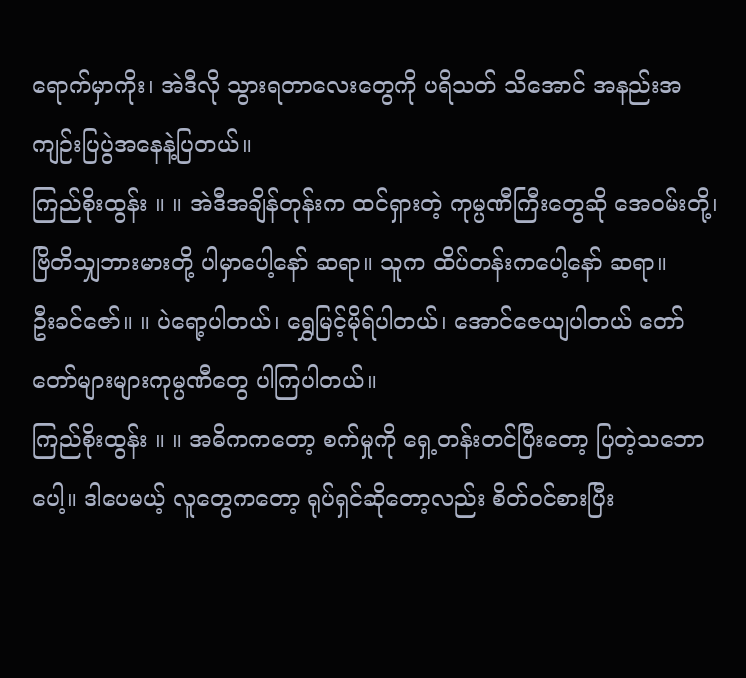ရောက်မှာကိုး၊ အဲဒီလို သွားရတာလေးတွေကို ပရိသတ် သိအောင် အနည်းအကျဉ်းပြပွဲအနေနဲ့ပြတယ်။
ကြည်စိုးထွန်း ။ ။ အဲဒီအချိန်တုန်းက ထင်ရှားတဲ့ ကုမ္ပဏီကြီးတွေဆို အေဝမ်းတို့၊ ဗြိတိသျှဘားမားတို့ ပါမှာပေါ့နော် ဆရာ။ သူက ထိပ်တန်းကပေါ့နော် ဆရာ။
ဦးခင်ဇော်။ ။ ပဲရော့ပါတယ်၊ ရွှေမြင့်မိုရ်ပါတယ်၊ အောင်ဇေယျပါတယ် တော်တော်များများကုမ္ပဏီတွေ ပါကြပါတယ်။
ကြည်စိုးထွန်း ။ ။ အဓိကကတော့ စက်မှုကို ရှေ့တန်းတင်ပြီးတော့ ပြတဲ့သဘောပေါ့။ ဒါပေမယ့် လူတွေကတော့ ရုပ်ရှင်ဆိုတော့လည်း စိတ်ဝင်စားပြီး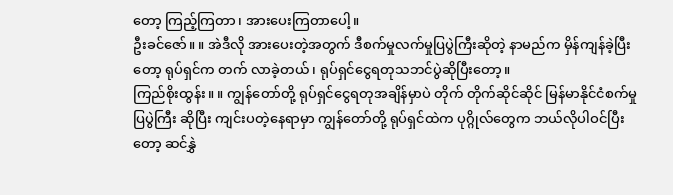တော့ ကြည့်ကြတာ၊ အားပေးကြတာပေါ့။
ဦးခင်ဇော်။ ။ အဲဒီလို အားပေးတဲ့အတွက် ဒီစက်မှုလက်မှုပြပွဲကြီးဆိုတဲ့ နာမည်က မှိန်ကျန်ခဲ့ပြီးတော့ ရုပ်ရှင်က တက် လာခဲ့တယ်၊ ရုပ်ရှင်ငွေရတုသဘင်ပွဲဆိုပြီးတော့။
ကြည်စိုးထွန်း။ ။ ကျွန်တော်တို့ ရုပ်ရှင်ငွေရတုအချိန်မှာပဲ တိုက် တိုက်ဆိုင်ဆိုင် မြန်မာနိုင်ငံစက်မှုပြပွဲကြီး ဆိုပြီး ကျင်းပတဲ့နေရာမှာ ကျွန်တော်တို့ ရုပ်ရှင်ထဲက ပုဂ္ဂိုလ်တွေက ဘယ်လိုပါဝင်ပြီးတော့ ဆင်နွှဲ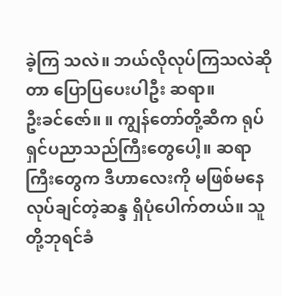ခဲ့ကြ သလဲ။ ဘယ်လိုလုပ်ကြသလဲဆိုတာ ပြောပြပေးပါဦး ဆရာ။
ဦးခင်ဇော်။ ။ ကျွန်တော်တို့ဆီက ရုပ်ရှင်ပညာသည်ကြီးတွေပေါ့။ ဆရာကြီးတွေက ဒီဟာလေးကို မဖြစ်မနေ လုပ်ချင်တဲ့ဆန္ဒ ရှိပုံပေါက်တယ်။ သူတို့ဘုရင်ခံ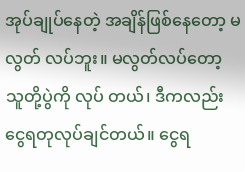အုပ်ချုပ်နေတဲ့ အချိန်ဖြစ်နေတော့ မလွတ် လပ်ဘူး။ မလွတ်လပ်တော့ သူတို့ပွဲကို လုပ် တယ်၊ ဒီကလည်း ငွေရတုလုပ်ချင်တယ်။ ငွေရ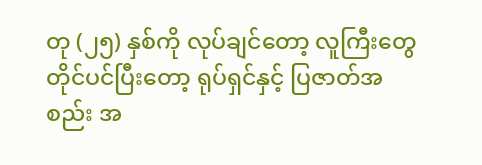တု (၂၅) နှစ်ကို လုပ်ချင်တော့ လူကြီးတွေ တိုင်ပင်ပြီးတော့ ရုပ်ရှင်နှင့် ပြဇာတ်အစည်း အ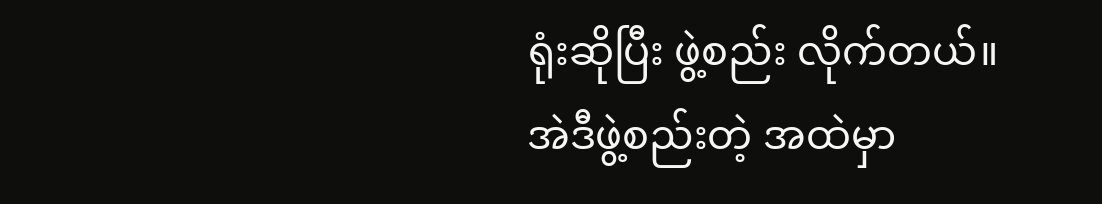ရုံးဆိုပြီး ဖွဲ့စည်း လိုက်တယ်။ အဲဒီဖွဲ့စည်းတဲ့ အထဲမှာ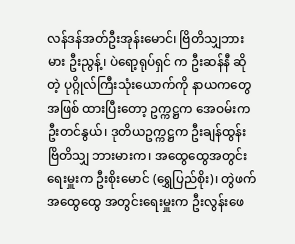လန်ဒန်အတ်ဦးအုန်းမောင်၊ ဗြိတိသျှဘားမား ဦးညွန့်၊ ပဲရော့ရုပ်ရှင် က ဦးဆန်နီ ဆိုတဲ့ ပုဂ္ဂိုလ်ကြီးသုံးယောက်ကို နာယကတွေအဖြစ် ထားပြီးတော့ ဥက္ကဋ္ဌက အေဝမ်းက ဦးတင်နွယ်၊ ဒုတိယဥက္ကဋ္ဌက ဦးချန်ထွန်း ဗြိတိသျှ ဘားမားက၊ အထွေထွေအတွင်းရေးမှူးက ဦးစိုးမောင် (ရွှေပြည်စိုး)၊ တွဲဖက်အထွေထွေ အတွင်းရေးမှူးက ဦးလွန်းဖေ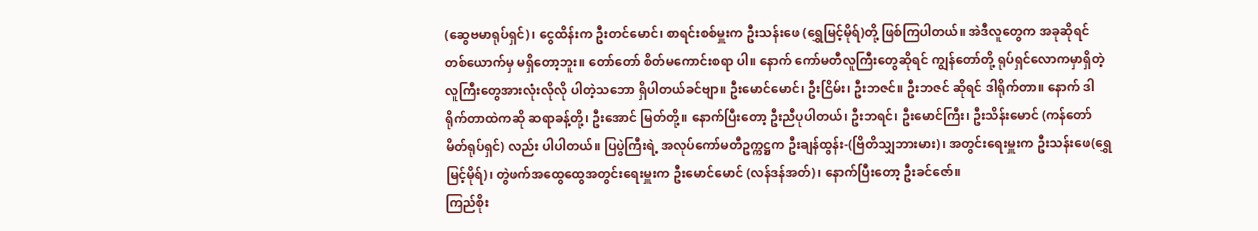(ဆွေဗမာရုပ်ရှင်)၊ ငွေထိန်းက ဦးတင်မောင်၊ စာရင်းစစ်မှူးက ဦးသန်းဖေ (ရွှေမြင့်မိုရ်)တို့ ဖြစ်ကြပါတယ်။ အဲဒီလူတွေက အခုဆိုရင် တစ်ယောက်မှ မရှိတော့ဘူး။ တော်တော် စိတ်မကောင်းစရာ ပါ။ နောက် ကော်မတီလူကြီးတွေဆိုရင် ကျွန်တော်တို့ ရုပ်ရှင်လောကမှာရှိတဲ့ လူကြီးတွေအားလုံးလိုလို ပါတဲ့သဘော ရှိပါတယ်ခင်ဗျာ။ ဦးမောင်မောင်၊ ဦးငြိမ်း၊ ဦးဘဇင်။ ဦးဘဇင် ဆိုရင် ဒါရိုက်တာ။ နောက် ဒါရိုက်တာထဲကဆို ဆရာခန့်တို့၊ ဦးအောင် မြတ်တို့။ နောက်ပြီးတော့ ဦးညီပုပါတယ်၊ ဦးဘရင်၊ ဦးမောင်ကြီး၊ ဦးသိန်းမောင် (ကန်တော်မိတ်ရုပ်ရှင်) လည်း ပါပါတယ်။ ပြပွဲကြီးရဲ့ အလုပ်ကော်မတီဥက္ကဋ္ဌက ဦးချန်ထွန်း-(ဗြိတိသျှဘားမား)၊ အတွင်းရေးမှူးက ဦးသန်းဖေ(ရွှေမြင့်မိုရ်)၊ တွဲဖက်အထွေထွေအတွင်းရေးမှူးက ဦးမောင်မောင် (လန်ဒန်အတ်)၊ နောက်ပြီးတော့ ဦးခင်ဇော်။
ကြည်စိုး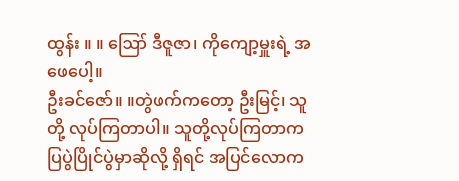ထွန်း ။ ။ ဪ ဒီဇူဇာ၊ ကိုကျော့မှူးရဲ့ အဖေပေါ့။
ဦးခင်ဇော်။ ။တွဲဖက်ကတော့ ဦးမြင့်၊ သူတို့ လုပ်ကြတာပါ။ သူတို့လုပ်ကြတာက ပြပွဲပြိုင်ပွဲမှာဆိုလို့ ရှိရင် အပြင်လောက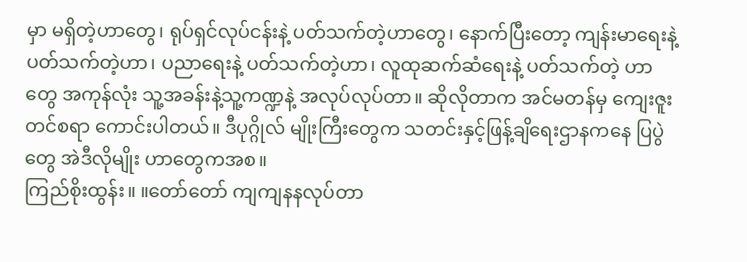မှာ မရှိတဲ့ဟာတွေ၊ ရုပ်ရှင်လုပ်ငန်းနဲ့ ပတ်သက်တဲ့ဟာတွေ၊ နောက်ပြီးတော့ ကျန်းမာရေးနဲ့ ပတ်သက်တဲ့ဟာ၊ ပညာရေးနဲ့ ပတ်သက်တဲ့ဟာ၊ လူထုဆက်ဆံရေးနဲ့ ပတ်သက်တဲ့ ဟာတွေ အကုန်လုံး သူ့အခန်းနဲ့သူ့ကဏ္ဍနဲ့ အလုပ်လုပ်တာ။ ဆိုလိုတာက အင်မတန်မှ ကျေးဇူး တင်စရာ ကောင်းပါတယ်။ ဒီပုဂ္ဂိုလ် မျိုးကြီးတွေက သတင်းနှင့်ဖြန့်ချိရေးဌာနကနေ ပြပွဲတွေ အဲဒီလိုမျိုး ဟာတွေကအစ။
ကြည်စိုးထွန်း။ ။တော်တော် ကျကျနနလုပ်တာ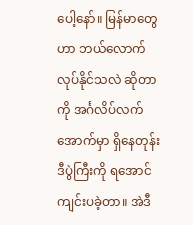ပေါ့နော်။ မြန်မာတွေဟာ ဘယ်လောက်လုပ်နိုင်သလဲ ဆိုတာကို အင်္ဂလိပ်လက်အောက်မှာ ရှိနေတုန်း ဒီပွဲကြီးကို ရအောင်ကျင်းပခဲ့တာ။ အဲဒီ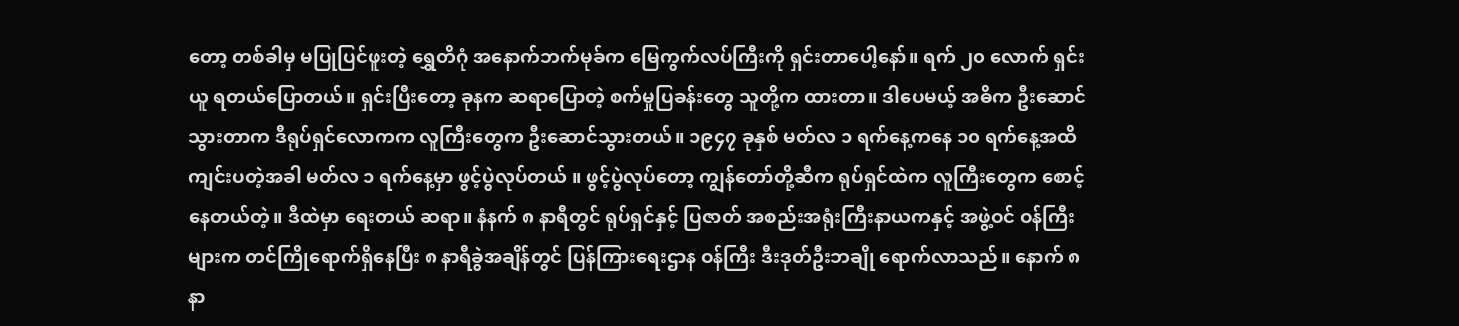တော့ တစ်ခါမှ မပြုပြင်ဖူးတဲ့ ရွှေတိဂုံ အနောက်ဘက်မုခ်က မြေကွက်လပ်ကြီးကို ရှင်းတာပေါ့နော်။ ရက် ၂၀ လောက် ရှင်းယူ ရတယ်ပြောတယ်။ ရှင်းပြီးတော့ ခုနက ဆရာပြောတဲ့ စက်မှုပြခန်းတွေ သူတို့က ထားတာ။ ဒါပေမယ့် အဓိက ဦးဆောင်သွားတာက ဒီရုပ်ရှင်လောကက လူကြီးတွေက ဦးဆောင်သွားတယ်။ ၁၉၄၇ ခုနှစ် မတ်လ ၁ ရက်နေ့ကနေ ၁၀ ရက်နေ့အထိ ကျင်းပတဲ့အခါ မတ်လ ၁ ရက်နေ့မှာ ဖွင့်ပွဲလုပ်တယ် ။ ဖွင့်ပွဲလုပ်တော့ ကျွန်တော်တို့ဆီက ရုပ်ရှင်ထဲက လူကြီးတွေက စောင့်နေတယ်တဲ့။ ဒီထဲမှာ ရေးတယ် ဆရာ။ နံနက် ၈ နာရီတွင် ရုပ်ရှင်နှင့် ပြဇာတ် အစည်းအရုံးကြီးနာယကနှင့် အဖွဲ့ဝင် ဝန်ကြီးများက တင်ကြိုရောက်ရှိနေပြီး ၈ နာရီခွဲအချိန်တွင် ပြန်ကြားရေးဌာန ဝန်ကြီး ဒီးဒုတ်ဦးဘချို ရောက်လာသည်။ နောက် ၈ နာ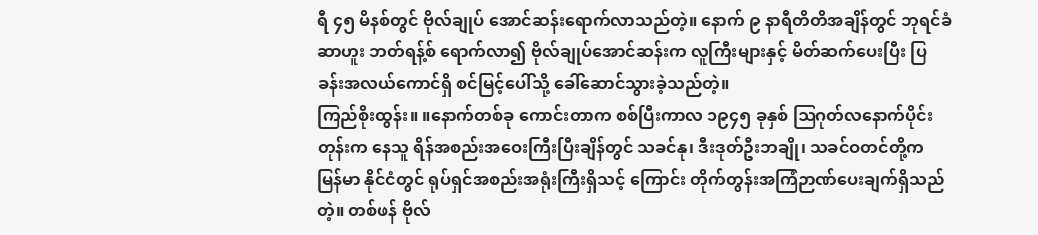ရီ ၄၅ မိနစ်တွင် ဗိုလ်ချုပ် အောင်ဆန်းရောက်လာသည်တဲ့။ နောက် ၉ နာရီတိတိအချိန်တွင် ဘုရင်ခံ ဆာဟူး ဘတ်ရန့်စ် ရောက်လာ၍ ဗိုလ်ချုပ်အောင်ဆန်းက လူကြီးများနှင့် မိတ်ဆက်ပေးပြီး ပြခန်းအလယ်ကောင်ရှိ စင်မြင့်ပေါ်သို့ ခေါ်ဆောင်သွားခဲ့သည်တဲ့။
ကြည်စိုးထွန်း။ ။နောက်တစ်ခု ကောင်းတာက စစ်ပြီးကာလ ၁၉၄၅ ခုနှစ် ဩဂုတ်လနောက်ပိုင်းတုန်းက နေသူ ရိန်အစည်းအဝေးကြီးပြီးချိန်တွင် သခင်နု၊ ဒီးဒုတ်ဦးဘချို၊ သခင်ဝတင်တို့က မြန်မာ နိုင်ငံတွင် ရုပ်ရှင်အစည်းအရုံးကြီးရှိသင့် ကြောင်း တိုက်တွန်းအကြံဉာဏ်ပေးချက်ရှိသည်တဲ့။ တစ်ဖန် ဗိုလ်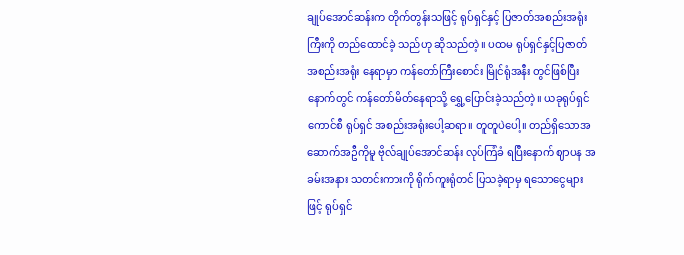ချုပ်အောင်ဆန်းက တိုက်တွန်းသဖြင့် ရုပ်ရှင်နှင့် ပြဇာတ်အစည်းအရုံးကြီးကို တည်ထောင်ခဲ့ သည်ဟု ဆိုသည်တဲ့။ ပထမ ရုပ်ရှင်နှင့်ပြဇာတ်အစည်းအရုံး နေရာမှာ ကန်တော်ကြီးစောင်း မြိုင်ရုံအနီး တွင်ဖြစ်ပြီး နောက်တွင် ကန်တော်မိတ်နေရာသို့ ရွှေ့ပြောင်းခဲ့သည်တဲ့။ ယခုရုပ်ရှင်ကောင်စီ ရုပ်ရှင် အစည်းအရုံးပေါ့ဆရာ။ တူတူပဲပေါ့။ တည်ရှိသောအဆောက်အဦကိုမူ ဗိုလ်ချုပ်အောင်ဆန်း လုပ်ကြံခံ ရပြီးနောက် ဈာပန အခမ်းအနား သတင်းကားကို ရိုက်ကူးရုံတင် ပြသခဲ့ရာမှ ရသောငွေများဖြင့် ရုပ်ရှင်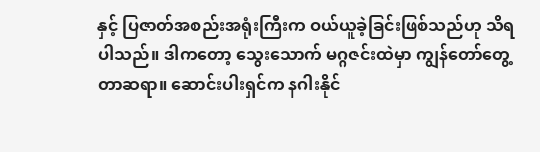နှင့် ပြဇာတ်အစည်းအရုံးကြီးက ဝယ်ယူခဲ့ခြင်းဖြစ်သည်ဟု သိရပါသည်။ ဒါကတော့ သွေးသောက် မဂ္ဂဇင်းထဲမှာ ကျွန်တော်တွေ့တာဆရာ။ ဆောင်းပါးရှင်က နဂါးနိုင်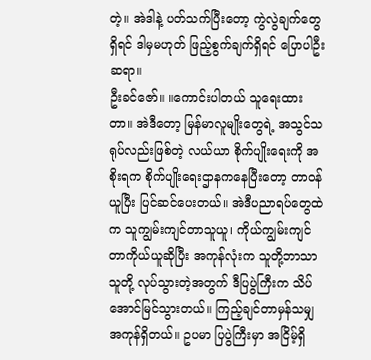တဲ့။ အဲဒါနဲ့ ပတ်သက်ပြီးတော့ ကွဲလွဲချက်တွေရှိရင် ဒါမှမဟုတ် ဖြည့်စွက်ချက်ရှိရင် ပြောပါဦးဆရာ။
ဦးခင်ဇော်။ ။ကောင်းပါတယ် သူရေးထားတာ။ အဲဒီတော့ မြန်မာလူမျိုးတွေရဲ့ အသွင်သရုပ်လည်းဖြစ်တဲ့ လယ်ယာ စိုက်ပျိုးရေးကို အစိုးရက စိုက်ပျိုးရေးဌာနကနေပြီးတော့ တာဝန်ယူပြီး ပြင်ဆင်ပေးတယ်။ အဲဒီပညာရပ်တွေထဲက သူကျွမ်းကျင်တာသူယူ၊ ကိုယ်ကျွမ်းကျင်တာကိုယ်ယူဆိုပြီး အကုန်လုံးက သူတို့ဘာသာသူတို့ လုပ်သွားတဲ့အတွက် ဒီပြပွဲကြီးက သိပ်အောင်မြင်သွားတယ်။ ကြည့်ချင်တာမှန်သမျှ အကုန်ရှိတယ်။ ဥပမာ ပြပွဲကြီးမှာ အငြိမ့်ရှိ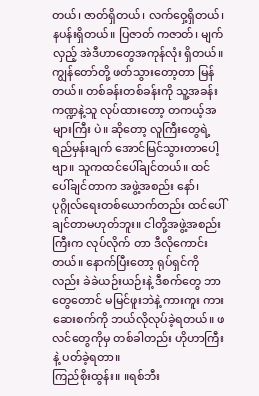တယ်၊ ဇာတ်ရှိတယ်၊ လက်ဝှေ့ရှိတယ်၊ နပန်းရှိတယ်။ ပြဇာတ် ကဇာတ်၊ မျက်လှည့် အဲဒီဟာတွေအကုန်လုံး ရှိတယ်။ ကျွန်တော်တို့ ဖတ်သွားတော့တာ မြန်တယ်။ တစ်ခန်းတစ်ခန်းကို သူ့အခန်း ကဏ္ဍနဲ့သူ လုပ်ထားတော့ တကယ့်အများကြီး ပဲ။ ဆိုတော့ လူကြီးတွေရဲ့ ရည်မှန်းချက် အောင်မြင်သွားတာပေါ့ဗျာ။ သူကထင်ပေါ်ချင်တယ်။ ထင်ပေါ်ချင်တာက အဖွဲ့အစည်း နော်၊ ပုဂ္ဂိုလ်ရေးတစ်ယောက်တည်း ထင်ပေါ်ချင်တာမဟုတ်ဘူး။ ငါတို့အဖွဲ့အစည်းကြီးက လုပ်လိုက် တာ ဒီလိုကောင်းတယ်။ နောက်ပြီးတော့ ရုပ်ရှင်ကိုလည်း ခဲခဲယဉ်းယဉ်းနဲ့ ဒီစက်တွေ ဘာတွေတောင် မမြင်ဖူးဘဲနဲ့ ကားကူး ကားဆေးစက်ကို ဘယ်လိုလုပ်ခဲ့ရတယ်။ ဖလင်တွေကိုမှ တစ်ခါတည်း ဟိုဟာကြီးနဲ့ ပတ်ခဲ့ရတာ။
ကြည်စိုးထွန်း။ ။ရစ်ဘီး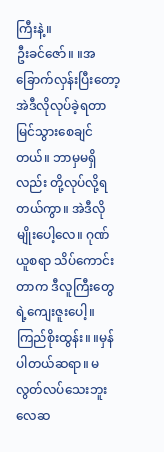ကြီးနဲ့။
ဦးခင်ဇော်။ ။အခြောက်လှန်းပြီးတော့ အဲဒီလိုလုပ်ခဲ့ရတာ မြင်သွားစေချင်တယ်။ ဘာမှမရှိလည်း တို့လုပ်လို့ရတယ်ကွာ။ အဲဒီလိုမျိုးပေါ့လေ။ ဂုဏ်ယူစရာ သိပ်ကောင်းတာက ဒီလူကြီးတွေရဲ့ကျေးဇူးပေါ့။
ကြည်စိုးထွန်း။ ။မှန်ပါတယ်ဆရာ။ မလွတ်လပ်သေးဘူးလေဆ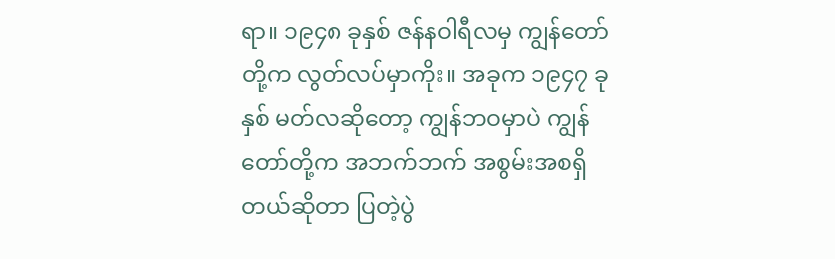ရာ။ ၁၉၄၈ ခုနှစ် ဇန်နဝါရီလမှ ကျွန်တော်တို့က လွတ်လပ်မှာကိုး။ အခုက ၁၉၄၇ ခုနှစ် မတ်လဆိုတော့ ကျွန်ဘဝမှာပဲ ကျွန်တော်တို့က အဘက်ဘက် အစွမ်းအစရှိတယ်ဆိုတာ ပြတဲ့ပွဲ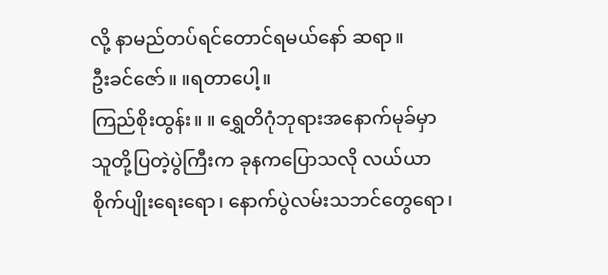လို့ နာမည်တပ်ရင်တောင်ရမယ်နော် ဆရာ။
ဦးခင်ဇော်။ ။ရတာပေါ့။
ကြည်စိုးထွန်း။ ။ ရွှေတိဂုံဘုရားအနောက်မုခ်မှာ သူတို့ပြတဲ့ပွဲကြီးက ခုနကပြောသလို လယ်ယာ စိုက်ပျိုးရေးရော၊ နောက်ပွဲလမ်းသဘင်တွေရော၊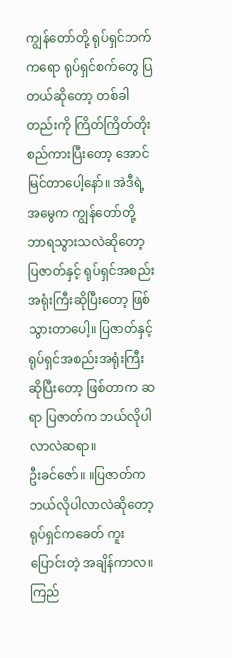ကျွန်တော်တို့ ရုပ်ရှင်ဘက်ကရော ရုပ်ရှင်စက်တွေ ပြတယ်ဆိုတော့ တစ်ခါတည်းကို ကြိတ်ကြိတ်တိုးစည်ကားပြီးတော့ အောင်မြင်တာပေါ့နော်။ အဲဒီရဲ့ အမွေက ကျွန်တော်တို့ ဘာရသွားသလဲဆိုတော့ ပြဇာတ်နှင့် ရုပ်ရှင်အစည်းအရုံးကြီးဆိုပြီးတော့ ဖြစ်သွားတာပေါ့။ ပြဇာတ်နှင့် ရုပ်ရှင်အစည်းအရုံးကြီး ဆိုပြီးတော့ ဖြစ်တာက ဆရာ ပြဇာတ်က ဘယ်လိုပါလာလဲဆရာ။
ဦးခင်ဇော်။ ။ပြဇာတ်ကဘယ်လိုပါလာလဲဆိုတော့ ရုပ်ရှင်ကခေတ် ကူးပြောင်းတဲ့ အချိန်ကာလ။
ကြည်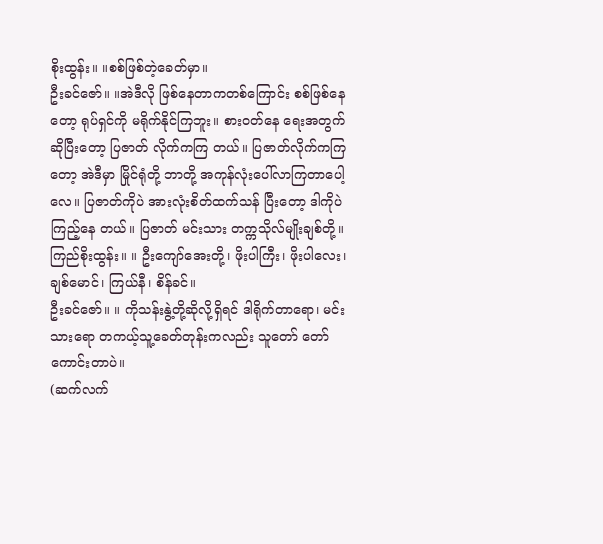စိုးထွန်း။ ။စစ်ဖြစ်တဲ့ခေတ်မှာ။
ဦးခင်ဇော်။ ။အဲဒီလို ဖြစ်နေတာကတစ်ကြောင်း စစ်ဖြစ်နေတော့ ရုပ်ရှင်ကို မရိုက်နိုင်ကြဘူး။ စားဝတ်နေ ရေးအတွက်ဆိုပြီးတော့ ပြဇာတ် လိုက်ကကြ တယ်။ ပြဇာတ်လိုက်ကကြတော့ အဲဒီမှာ မြိုင်ရုံတို့ ဘာတို့ အကုန်လုံးပေါ်လာကြတာပေါ့လေ။ ပြဇာတ်ကိုပဲ အားလုံးစိတ်ထက်သန် ပြီးတော့ ဒါကိုပဲကြည့်နေ တယ်။ ပြဇာတ် မင်းသား တက္ကသိုလ်မျိုးချစ်တို့။
ကြည်စိုးထွန်း။ ။ ဦးကျော်အေးတို့၊ ဖိုးပါကြီး၊ ဖိုးပါလေး၊ ချစ်မောင်၊ ကြယ်နီ၊ စိန်ခင်။
ဦးခင်ဇော်။ ။ ကိုသန်းနွဲ့တို့ဆိုလို့ရှိရင် ဒါရိုက်တာရော၊ မင်းသားရော တကယ့်သူ့ခေတ်တုန်းကလည်း သူတော် တော်ကောင်းတာပဲ။
(ဆက်လက်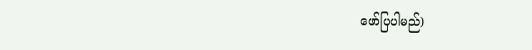ဖော်ပြပါမည်)